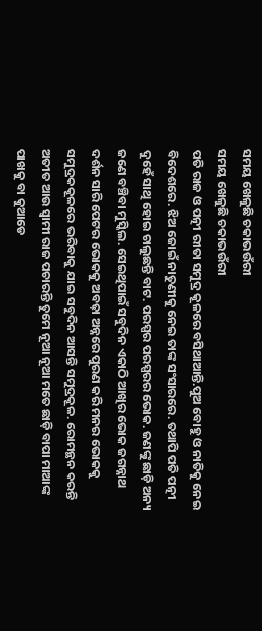ସମୟ ଖେଳୁଛି ଚକାଭଉଁରୀ
ସମୟ ଖେଳୁଛି ଚକାଭଉଁରୀ
ପତି ରାଜ ଓ ପତ୍ନୀ ରୀତା ସମୁଦ୍ର କୂଳରେ ବସିଥାଆନ୍ତି.ପୁଅ ବୋହୁ ଓ ନାତିକୁ ନେଇ ବିଦେଶରେ. ଝିଅ ଜୋଇଁ ନାତୁଣୀକୁ ନେଇ ତାଙ୍କ ସଂସାରରେ. ତଥାପି ପତି ପତ୍ନୀ ଦୁହେଁ ସାଥି ହୋଇ ଚାଲୁଛନ୍ତି ବାଟ. ପରସ୍ପର ପରସ୍ପରର ଭୋକ. ଜଣଙ୍କୁ ଛାଡ଼ି ଅନ୍ୟ ଜଣେ ବଞ୍ଚିବା ମୁସ୍କିଲ. ସେଇଥିପାଇଁ ସବୁଦିନ ଏକାଠି ଆଖିର ଭୋକ ଜଗନ୍ନାଥ ଦର୍ଶନ ସାରି ପେଟର ଭୋକକୁ ଅବଢ଼ା ଅନ୍ନରେ ପୁରଣ କରି ମନର ଭୋକକୁ ସମୁଦ୍ରକକୂଳରେ ଭରିବାକୁ ଯାଇ ସବୁଦିନ ଆସନ୍ତି ସମୁଦ୍ରକୂଳ. ରୋମନ୍ଥନ କରନ୍ତି ଅତୀତ ଆଉ ସ୍ୱାମୀ ରାଜ ପଚାରନ୍ତି ତୁମେ ନୂଆ ନୂଆ ମତେ ଛାଡ଼ି ବାପା ମାଆଙ୍କ ପାଖକୁ ବା କୁଆଡେ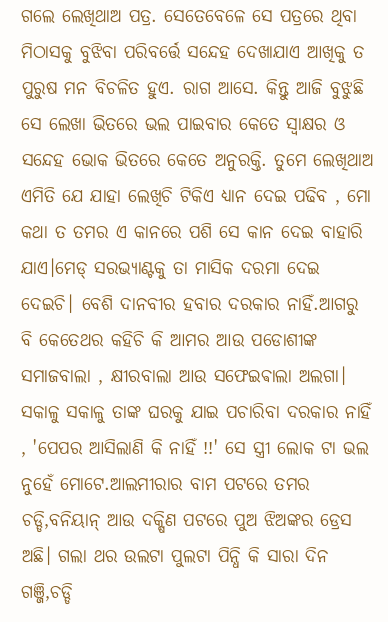ଗଲେ ଲେଖିଥାଅ ପତ୍ର. ସେତେବେଳେ ସେ ପତ୍ରରେ ଥିବା ମିଠାସକୁ ବୁଝିବା ପରିବର୍ତ୍ତେ ସନ୍ଦେହ ଦେଖାଯାଏ ଆଖିକୁ ତ ପୁରୁଷ ମନ ବିଚଳିତ ହୁଏ. ରାଗ ଆସେ. କିନ୍ତୁ ଆଜି ବୁଝୁଛି ସେ ଲେଖା ଭିତରେ ଭଲ ପାଇବାର କେତେ ସ୍ୱାକ୍ଷର ଓ ସନ୍ଦେହ ଭୋକ ଭିତରେ କେତେ ଅନୁରକ୍ତି. ତୁମେ ଲେଖିଥାଅ ଏମିତି ଯେ ଯାହା ଲେଖିଚି ଟିକିଏ ଧ୍ୟାନ ଦେଇ ପଢିବ , ମୋ କଥା ତ ତମର ଏ କାନରେ ପଶି ସେ କାନ ଦେଇ ବାହାରି ଯାଏ।ମେଡ୍ ସରଭ୍ୟାଣ୍ଟକୁ ତା ମାସିକ ଦରମା ଦେଇ ଦେଇଚି। ବେଶି ଦାନବୀର ହବାର ଦରକାର ନାହିଁ.ଆଗରୁ ବି କେତେଥର କହିଚି କି ଆମର ଆଉ ପଡୋଶୀଙ୍କ ସମାଜବାଲା , କ୍ଷୀରବାଲା ଆଉ ସଫେଇଵାଲା ଅଲଗା। ସକାଳୁ ସକାଳୁ ତାଙ୍କ ଘରକୁ ଯାଇ ପଚାରିବା ଦରକାର ନାହିଁ , 'ପେପର ଆସିଲାଣି କି ନାହିଁ !!' ସେ ସ୍ତ୍ରୀ ଲୋକ ଟା ଭଲ ନୁହେଁ ମୋଟେ.ଆଲମୀରାର ବାମ ପଟରେ ତମର ଚଡ୍ଡି,ବନିୟାନ୍ ଆଉ ଦକ୍ଷିଣ ପଟରେ ପୁଅ ଝିଅଙ୍କର ଡ୍ରେସ ଅଛି। ଗଲା ଥର ଉଲଟା ପୁଲଟା ପିନ୍ଧି କି ସାରା ଦିନ ଗଞ୍ଜି,ଚଡ୍ଡି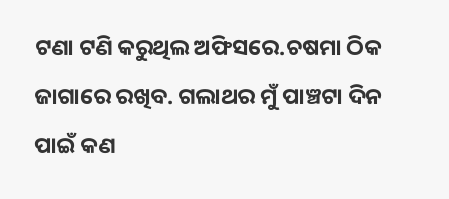ଟଣା ଟଣି କରୁଥିଲ ଅଫିସରେ.ଚଷମା ଠିକ ଜାଗାରେ ରଖିବ. ଗଲାଥର ମୁଁ ପାଞ୍ଚଟା ଦିନ ପାଇଁ କଣ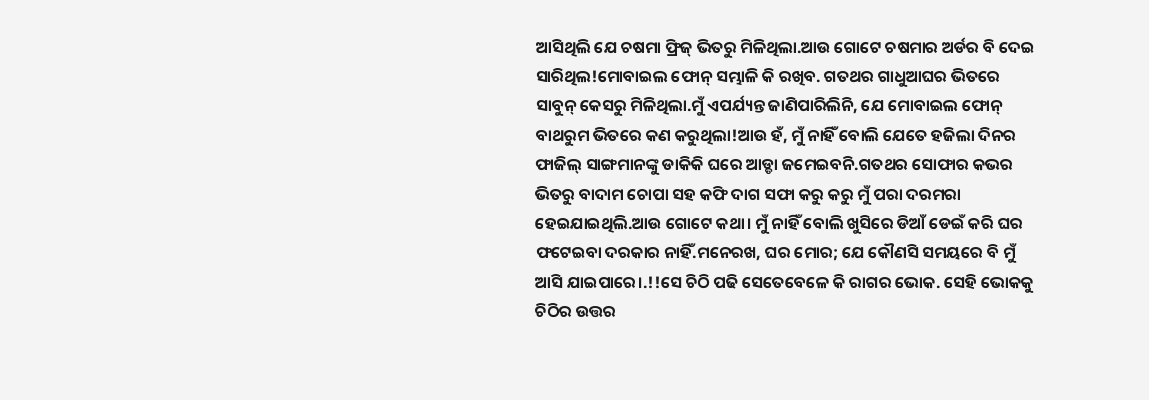ଆସିଥିଲି ଯେ ଚଷମା ଫ୍ରିଜ୍ ଭିତରୁ ମିଳିଥିଲା.ଆଉ ଗୋଟେ ଚଷମାର ଅର୍ଡର ବି ଦେଇ ସାରିଥିଲ!ମୋବାଇଲ ଫୋନ୍ ସମ୍ଭାଳି କି ରଖିବ. ଗତଥର ଗାଧୁଆଘର ଭିତରେ ସାବୁନ୍ କେସରୁ ମିଳିଥିଲା.ମୁଁ ଏପର୍ଯ୍ୟନ୍ତ ଜାଣିପାରିଲିନି, ଯେ ମୋବାଇଲ ଫୋନ୍ ବାଥରୁମ ଭିତରେ କଣ କରୁଥିଲା!ଆଉ ହଁ, ମୁଁ ନାହିଁ ବୋଲି ଯେତେ ହଜିଲା ଦିନର ଫାଜିଲ୍ ସାଙ୍ଗମାନଙ୍କୁ ଡାକିକି ଘରେ ଆଡ୍ଡା ଜମେଇବନି.ଗତଥର ସୋଫାର କଭର ଭିତରୁ ବାଦାମ ଚୋପା ସହ କଫି ଦାଗ ସଫା କରୁ କରୁ ମୁଁ ପରା ଦରମରା ହେଇଯାଇଥିଲି.ଆଉ ଗୋଟେ କଥା। ମୁଁ ନାହିଁ ବୋଲି ଖୁସିରେ ଡିଆଁ ଡେଇଁ କରି ଘର ଫଟେଇବା ଦରକାର ନାହିଁ.ମନେରଖ, ଘର ମୋର; ଯେ କୌଣସି ସମୟରେ ବି ମୁଁ ଆସି ଯାଇପାରେ।.!!ସେ ଚିଠି ପଢି ସେତେବେଳେ କି ରାଗର ଭୋକ. ସେହି ଭୋକକୁ ଚିଠିର ଉତ୍ତର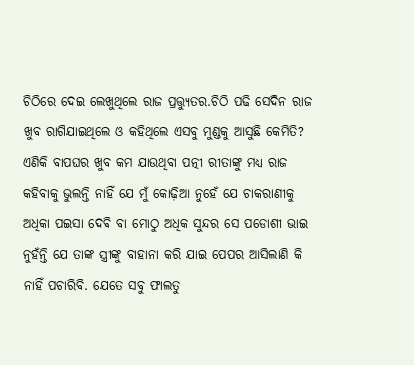ଚିଠିରେ ଦେଇ ଲେଖୁଥିଲେ ରାଜ ପ୍ରତ୍ତ୍ୟୁତର.ଚିଠି ପଢି ସେଦିନ ରାଜ ଖୁବ ରାଗିଯାଇଥିଲେ ଓ କହିଥିଲେ ଏସବୁ ମୁଣ୍ଡକୁ ଆସୁଛି କେମିତି? ଏଣିକି ବାପଘର ଖୁବ କମ ଯାଉଥିବା ପତ୍ନୀ ରୀତାଙ୍କୁ ମଧ୍ୟ ରାଜ କହିବାକୁ ଭୁଲନ୍ତି ନାହିଁ ଯେ ମୁଁ କୋଢ଼ିଆ ନୁହେଁ ଯେ ଚାକରାଣୀକୁ ଅଧିକା ପଇସା ଦେଵି ବା ମୋଠୁ ଅଧିକ ସୁନ୍ଦର ସେ ପଡୋଶୀ ଭାଇ ନୁହଁନ୍ତି ଯେ ତାଙ୍କ ସ୍ତ୍ରୀଙ୍କୁ ବାହାନା କରି ଯାଇ ପେପର ଆସିଲାଣି କି ନାହିଁ ପଚାରିବି. ଯେତେ ସବୁ ଫାଲତୁ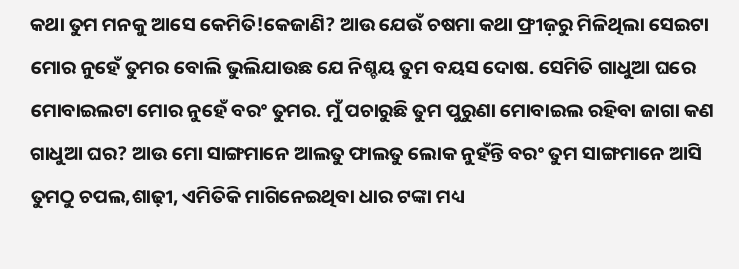କଥା ତୁମ ମନକୁ ଆସେ କେମିତି!କେଜାଣି? ଆଉ ଯେଉଁ ଚଷମା କଥା ଫ୍ରୀଜ଼ରୁ ମିଳିଥିଲା ସେଇଟା ମୋର ନୁହେଁ ତୁମର ବୋଲି ଭୁଲିଯାଉଛ ଯେ ନିଶ୍ଚୟ ତୁମ ବୟସ ଦୋଷ. ସେମିତି ଗାଧୁଆ ଘରେ ମୋବାଇଲଟା ମୋର ନୁହେଁ ବରଂ ତୁମର. ମୁଁ ପଚାରୁଛି ତୁମ ପୁରୁଣା ମୋବାଇଲ ରହିବା ଜାଗା କଣ ଗାଧୁଆ ଘର? ଆଉ ମୋ ସାଙ୍ଗମାନେ ଆଲତୁ ଫାଲତୁ ଲୋକ ନୁହଁନ୍ତି ବରଂ ତୁମ ସାଙ୍ଗମାନେ ଆସି ତୁମଠୁ ଚପଲ,ଶାଢ଼ୀ, ଏମିତିକି ମାଗିନେଇଥିବା ଧାର ଟଙ୍କା ମଧ୍ୟ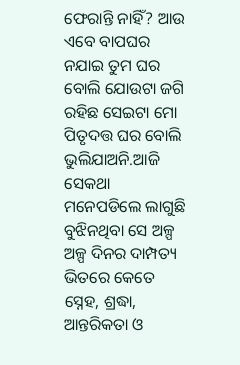ଫେରାନ୍ତି ନାହିଁ? ଆଉ ଏବେ ବାପଘର ନଯାଇ ତୁମ ଘର ବୋଲି ଯୋଉଟା ଜଗି ରହିଛ ସେଇଟା ମୋ ପିତୃଦତ୍ତ ଘର ବୋଲି ଭୁଲିଯାଅନି.ଆଜି ସେକଥା ମନେପଡିଲେ ଲାଗୁଛି ବୁଝିନଥିବା ସେ ଅଳ୍ପ ଅଳ୍ପ ଦିନର ଦାମ୍ପତ୍ୟ ଭିତରେ କେତେ ସ୍ନେହ, ଶ୍ରଦ୍ଧା, ଆନ୍ତରିକତା ଓ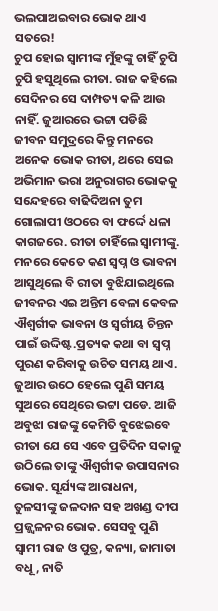ଭଲପାଅଇବାର ଭୋକ ଥାଏ ସତରେ!
ଚୁପ ହୋଇ ସ୍ୱାମୀଙ୍କ ମୁଁହଙ୍କୁ ଚାହିଁ ଚୁପି ଚୁପି ହସୁଥିଲେ ରୀତା. ରାଜ କହିଲେ ସେଦିନର ସେ ଦାମ୍ପତ୍ୟ କଳି ଆଉ ନାହିଁ. ଜୁଆରରେ ଭଟ୍ଟା ପଡିଛି ଜୀବନ ସମୁଦ୍ରରେ କିନ୍ତୁ ମନରେ ଅନେକ ଭୋକ ରୀତା, ଥରେ ସେଇ ଅଭିମାନ ଭରା ଅନୁରାଗର ଭୋକକୁ ସନ୍ଦେହରେ ବାଢିଦିଅନା ତୁମ ଗୋଲାପୀ ଓଠରେ ବା ଫର୍ଦ୍ଦେ ଧଳା କାଗଜରେ. ରୀତା ଚାହିଁଲେ ସ୍ୱାମୀଙ୍କୁ. ମନରେ କେତେ କଣ ସ୍ବପ୍ନ ଓ ଭାବନା ଆସୁଥିଲେ ବି ରୀତା ବୁଝିଯାଇଥିଲେ ଜୀବନର ଏଇ ଅନ୍ତିମ ବେଳା କେବଳ ଐଶ୍ବର୍ଗୀକ ଭାବନା ଓ ସ୍ବର୍ଗୀୟ ଚିନ୍ତନ ପାଇଁ ଉଦ୍ଦିଷ୍ଟ.ପ୍ରତ୍ୟକ କଥା ବା ସ୍ବପ୍ନ ପୁରଣ କରିବାକୁ ଉଚିତ ସମୟ ଥାଏ. ଜୁଆର ଉଠେ ହେଲେ ପୁଣି ସମୟ ସୁଅରେ ସେଥିରେ ଭଟ୍ଟା ପଡେ. ଆଜି ଅବୁଝା ରାଜଙ୍କୁ କେମିତି ବୁଝେଇବେ ରୀତା ଯେ ସେ ଏବେ ପ୍ରତିଦିନ ସକାଳୁ ଉଠିଲେ ତାଙ୍କୁ ଐଶ୍ବର୍ଗୀକ ଉପାସନାର ଭୋକ. ସୂର୍ଯ୍ୟଙ୍କ ଆରାଧନା, ତୁଳସୀଙ୍କୁ ଜଳଦାନ ସହ ଅଖଣ୍ଡ ଦୀପ ପ୍ରଜ୍ଜ୍ୱଳନର ଭୋକ. ସେସବୁ ପୁଣି ସ୍ୱାମୀ ରାଜ ଓ ପୁତ୍ର, କନ୍ୟା, ଜାମାତା ବଧୂ, ନାତି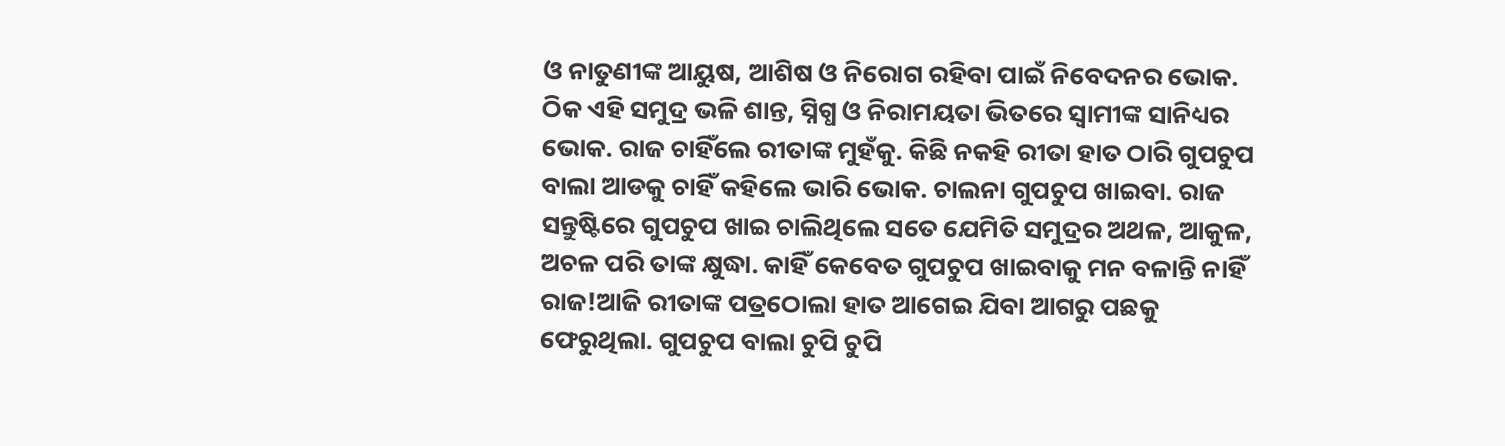ଓ ନାତୁଣୀଙ୍କ ଆୟୁଷ, ଆଶିଷ ଓ ନିରୋଗ ରହିବା ପାଇଁ ନିବେଦନର ଭୋକ. ଠିକ ଏହି ସମୁଦ୍ର ଭଳି ଶାନ୍ତ, ସ୍ନିଗ୍ଧ ଓ ନିରାମୟତା ଭିତରେ ସ୍ୱାମୀଙ୍କ ସାନିଧ୍ୟର ଭୋକ. ରାଜ ଚାହିଁଲେ ରୀତାଙ୍କ ମୁହଁକୁ. କିଛି ନକହି ରୀତା ହାତ ଠାରି ଗୁପଚୁପ ବାଲା ଆଡକୁ ଚାହିଁ କହିଲେ ଭାରି ଭୋକ. ଚାଲନା ଗୁପଚୁପ ଖାଇବା. ରାଜ ସନ୍ତୁଷ୍ଟିରେ ଗୁପଚୁପ ଖାଇ ଚାଲିଥିଲେ ସତେ ଯେମିତି ସମୁଦ୍ରର ଅଥଳ, ଆକୁଳ, ଅଚଳ ପରି ତାଙ୍କ କ୍ଷୁଦ୍ଧା. କାହିଁ କେବେତ ଗୁପଚୁପ ଖାଇବାକୁ ମନ ବଳାନ୍ତି ନାହିଁ ରାଜ!ଆଜି ରୀତାଙ୍କ ପତ୍ରଠୋଲା ହାତ ଆଗେଇ ଯିବା ଆଗରୁ ପଛକୁ ଫେରୁଥିଲା. ଗୁପଚୁପ ବାଲା ଚୁପି ଚୁପି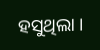ହସୁଥିଲା ।